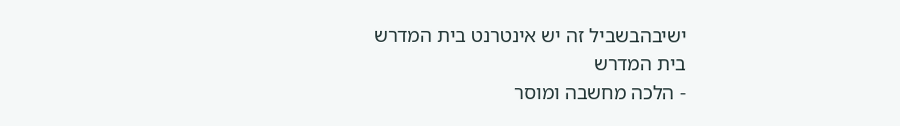ישיבהבשביל זה יש אינטרנט בית המדרש
בית המדרש
- הלכה מחשבה ומוסר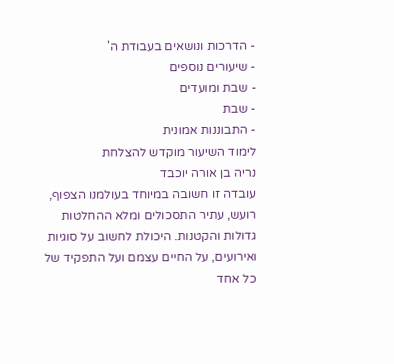- הדרכות ונושאים בעבודת ה'
- שיעורים נוספים
- שבת ומועדים
- שבת
- התבוננות אמונית
לימוד השיעור מוקדש להצלחת
נריה בן אורה יוכבד
עובדה זו חשובה במיוחד בעולמנו הצפוף, רועש, עתיר התסכולים ומלא ההחלטות גדולות והקטנות. היכולת לחשוב על סוגיות ואירועים, על החיים עצמם ועל התפקיד של כל אחד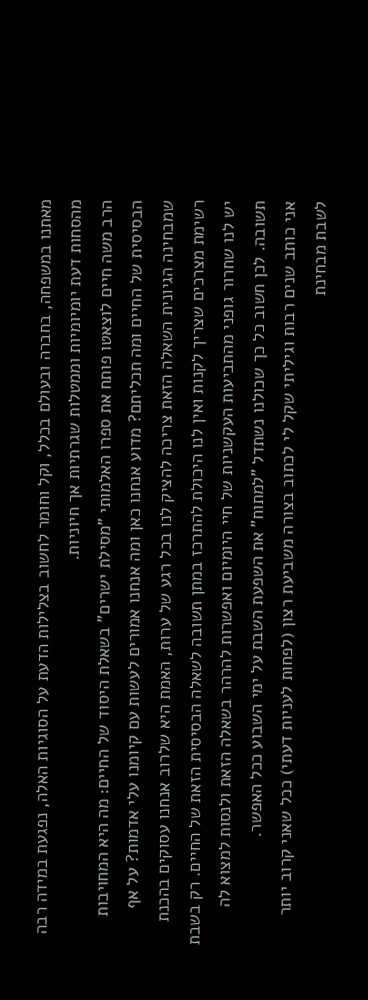מאתנו במשפחה, בחברה ובעולם בכלל, וקל וחומר לחשוב בצלילות הדעת על הסוגיות האלה, נפגעת במידה רבה מהסחות דעת יומיומיות וממטלות שגרתיות אך חיוניות.
הרב משה חיים לוצאטו פותח את ספרו האלמותי "מסילת ישרים" בשאלת היסוד של החיים: מה היא המחויבות הבסיסית של החיים ומה תכליתם? מדוע אנחנו כאן ומה אנחנו אמורים לעשות עם קיומנו עלי אדמות? על אף שמבחינה הגיונית השאלה הזאת צריכה להציק לנו בכל רגע של ערות, האמת היא שלרוב אנחנו עסוקים בהכנת רשימת מצרכים שצריך לקנות ואין לנו היכולת להתרכז במתן תשובה לשאלה הבסיסית הזאת של החיים. רק בשבת יש לנו שחרור גופני מהתביעות העקשניות של חיי היומיום ואפשרות להרהר בשאלה הזאת ולנסות למצוא לה תשובה. לכן חשוב כל כך שכולנו נשתדל "למתוח" את השפעת השבת על ימי השבוע ככל האפשר.
אני כותב שנים רבות וגיליתי שקל לי לכתוב בצורה משביעת רצון (לפחות לעניות דעתי) ככל שאני קרוב יותר לשבת מבחינת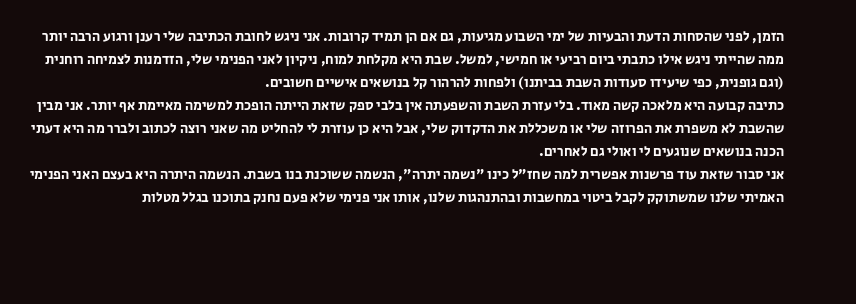הזמן, לפני שהסחות הדעת והבעיות של ימי השבוע מגיעות, גם אם הן תמיד קרובות. אני ניגש לחובת הכתיבה שלי רענן ורגוע הרבה יותר ממה שהייתי ניגש אילו כתבתי ביום רביעי או חמישי, למשל. שבת היא מקלחת למוח, ניקיון לאני הפנימי שלי, הזדמנות לצמיחה רוחנית (וגם גופנית, כפי שיעידו סעודות השבת בביתנו) ולפחות להרהור קל בנושאים אישיים חשובים.
כתיבה קבועה היא מלאכה קשה מאוד. בלי עזרת השבת והשפעתה אין בלבי ספק שזאת הייתה הופכת למשימה מאיימת אף יותר. אני מבין שהשבת לא משפרת את הפרוזה שלי או משכללת את הדקדוק שלי, אבל היא כן עוזרת לי להחליט מה שאני רוצה לכתוב ולברר מה היא דעתי הכנה בנושאים שנוגעים לי ואולי גם לאחרים.
אני סבור שזאת עוד פרשנות אפשרית למה שחז"ל כינו "נשמה יתרה", הנשמה ששוכנת בנו בשבת. הנשמה היתרה היא בעצם האני הפנימי האמיתי שלנו שמשתוקק לקבל ביטוי במחשבות ובהתנהגות שלנו, אותו אני פנימי שלא פעם נחנק בתוכנו בגלל מטלות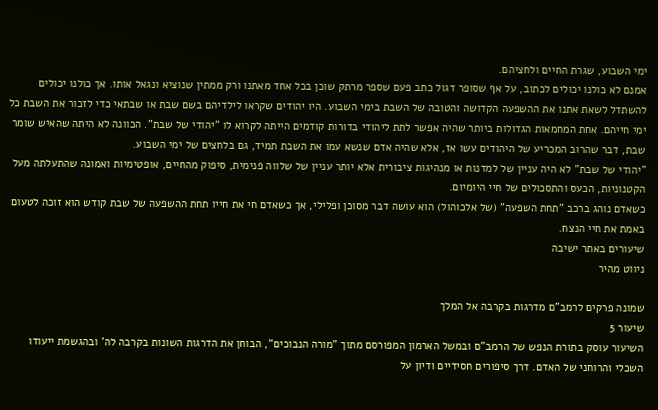ימי השבוע, שגרת החיים ולחציהם.
אמנם לא כולנו יכולים לכתוב, על אף שסופר דגול כתב פעם שספר מרתק שוכן בכל אחד מאתנו ורק ממתין שנוציא ונגאל אותו. אך כולנו יכולים להשתדל לשאת אתנו את ההשפעה הקדושה והטובה של השבת בימי השבוע. היו יהודים שקראו לילדיהם בשם שבת או שבתאי כדי לזכור את השבת כל ימי חייהם. אחת המחמאות הגדולות ביותר שהיה אפשר לתת ליהודי בדורות קודמים הייתה לקרוא לו "יהודי של שבת". הכוונה לא היתה שהאיש שומר שבת, דבר שהרוב המכריע של היהודים עשו אז, אלא שהיה אדם שנשא עמו את השבת תמיד, גם בלחצים של ימי השבוע.
"יהודי של שבת" לא היה עניין של למדנות או מנהיגות ציבורית אלא יותר עניין של שלווה פנימית, סיפוק מהחיים, אופטימיות ואמונה שהתעלתה מעל הקטנוניות, הכעס והתסכולים של חיי היומיום.
כשאדם נוהג ברכב "תחת השפעה" (של אלכוהול) הוא עושה דבר מסוכן ופלילי, אך כשאדם חי את חייו תחת ההשפעה של שבת קודש הוא זוכה לטעום באמת את חיי הנצח.
שיעורים באתר ישיבה
ניווט מהיר

שמונה פרקים לרמב"ם מדרגות בקרבה אל המלך
שיעור 5
השיעור עוסק בתורת הנפש של הרמב"ם ובמשל הארמון המפורסם מתוך "מורה הנבוכים", הבוחן את הדרגות השונות בקרבה לה' ובהגשמת ייעודו השכלי והרוחני של האדם. דרך סיפורים חסידיים ודיון על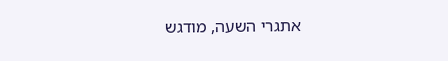אתגרי השעה, מודגש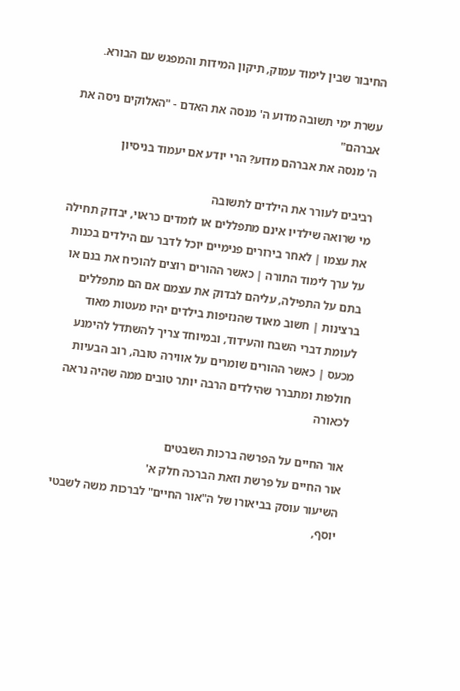החיבור שבין לימוד עמוק, תיקון המידות והמפגש עם הבורא.

עשרת ימי תשובה מדוע ה' מנסה את האדם - "האלוקים ניסה את אברהם"
ה' מנסה את אברהם מדוע? הרי יודע אם יעמוד בניסיון

רביבים לעורר את הילדים לתשובה
מי שרואה שילדיו אינם מתפללים או לומדים כראוי, יבדוק תחילה את עצמו | לאחר בירורים פנימיים יוכל לדבר עם הילדים בכנות על ערך לימוד התורה | כאשר ההורים רוצים להוכיח את בנם או בתם על התפילה, עליהם לבדוק את עצמם אם הם מתפללים ברצינות | חשוב מאוד שהנזיפות בילדים יהיו מעטות מאוד לעומת דברי השבח והעידוד, ובמיוחד צריך להשתדל להימנע מכעס | כאשר ההורים שומרים על אווירה טובה, רוב הבעיות חולפות ומתברר שהילדים הרבה יותר טובים ממה שהיה נראה לכאורה

אור החיים על הפרשה ברכות השבטים
אור החיים על פרשת וזאת הברכה חלק א'
השיעור עוסק בביאורו של ה"אור החיים" לברכות משה לשבטי יוסף,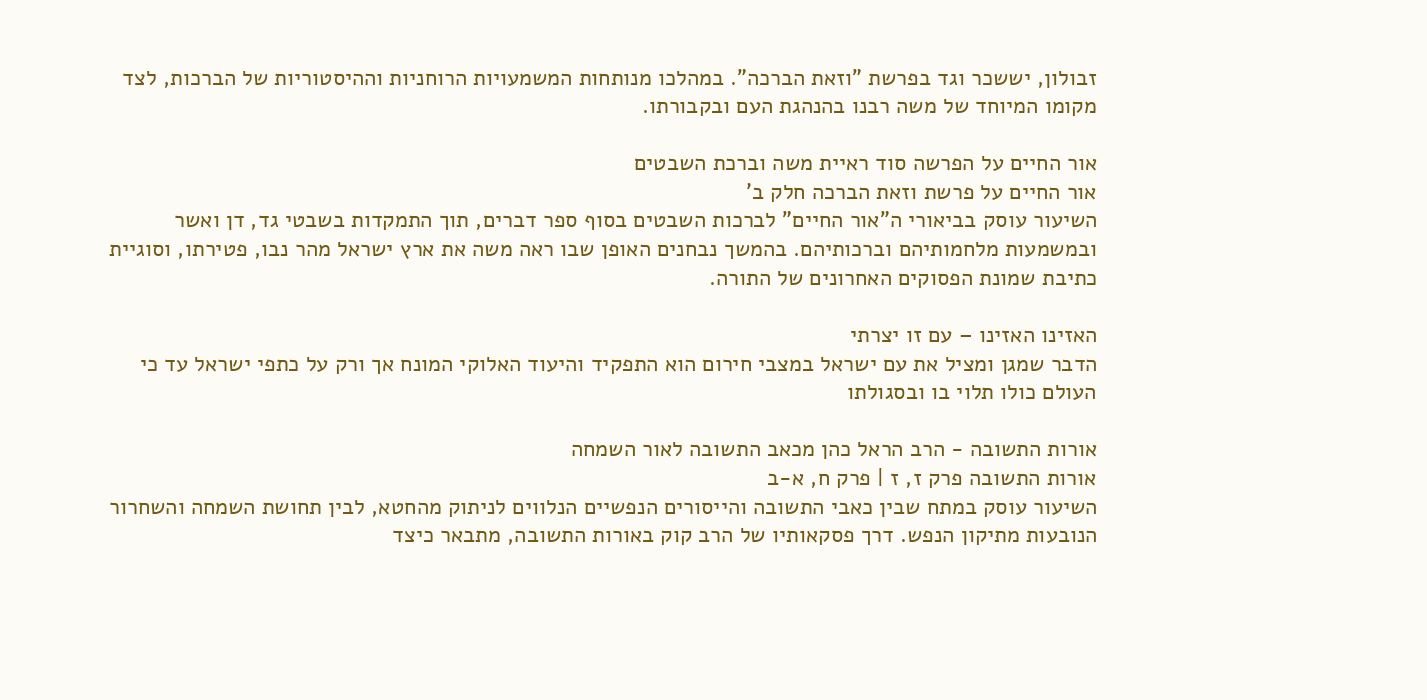זבולון, יששכר וגד בפרשת "וזאת הברכה". במהלכו מנותחות המשמעויות הרוחניות וההיסטוריות של הברכות, לצד מקומו המיוחד של משה רבנו בהנהגת העם ובקבורתו.

אור החיים על הפרשה סוד ראיית משה וברכת השבטים
אור החיים על פרשת וזאת הברכה חלק ב'
השיעור עוסק בביאורי ה"אור החיים" לברכות השבטים בסוף ספר דברים, תוך התמקדות בשבטי גד, דן ואשר ובמשמעות מלחמותיהם וברכותיהם. בהמשך נבחנים האופן שבו ראה משה את ארץ ישראל מהר נבו, פטירתו, וסוגיית כתיבת שמונת הפסוקים האחרונים של התורה.

האזינו האזינו – עם זו יצרתי
הדבר שמגן ומציל את עם ישראל במצבי חירום הוא התפקיד והיעוד האלוקי המונח אך ורק על כתפי ישראל עד כי העולם כולו תלוי בו ובסגולתו

אורות התשובה - הרב הראל כהן מכאב התשובה לאור השמחה
אורות התשובה פרק ז, ז | פרק ח, א-ב
השיעור עוסק במתח שבין כאבי התשובה והייסורים הנפשיים הנלווים לניתוק מהחטא, לבין תחושת השמחה והשחרור הנובעות מתיקון הנפש. דרך פסקאותיו של הרב קוק באורות התשובה, מתבאר כיצד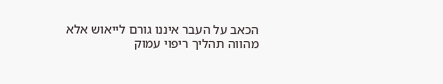הכאב על העבר איננו גורם לייאוש אלא מהווה תהליך ריפוי עמוק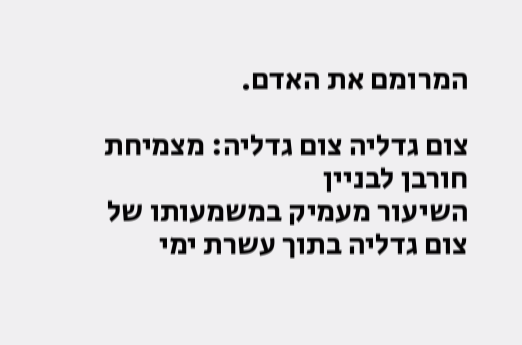המרומם את האדם.

צום גדליה צום גדליה: מצמיחת חורבן לבניין
השיעור מעמיק במשמעותו של צום גדליה בתוך עשרת ימי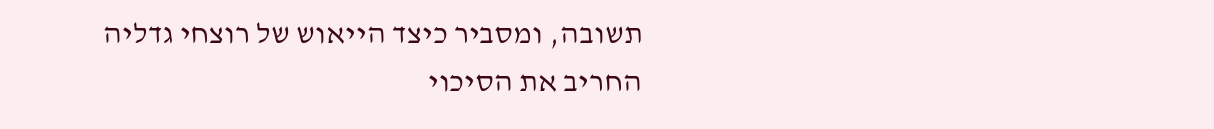תשובה, ומסביר כיצד הייאוש של רוצחי גדליה החריב את הסיכוי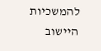להמשכיות היישוב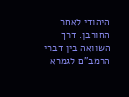היהודי לאחר החורבן. דרך השוואה בין דברי הרמב"ם לגמרא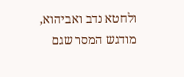ולחטא נדב ואביהוא, מודגש המסר שגם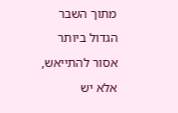מתוך השבר הגדול ביותר אסור להתייאש, אלא יש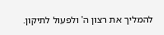להמליך את רצון ה' ולפעול לתיקון.